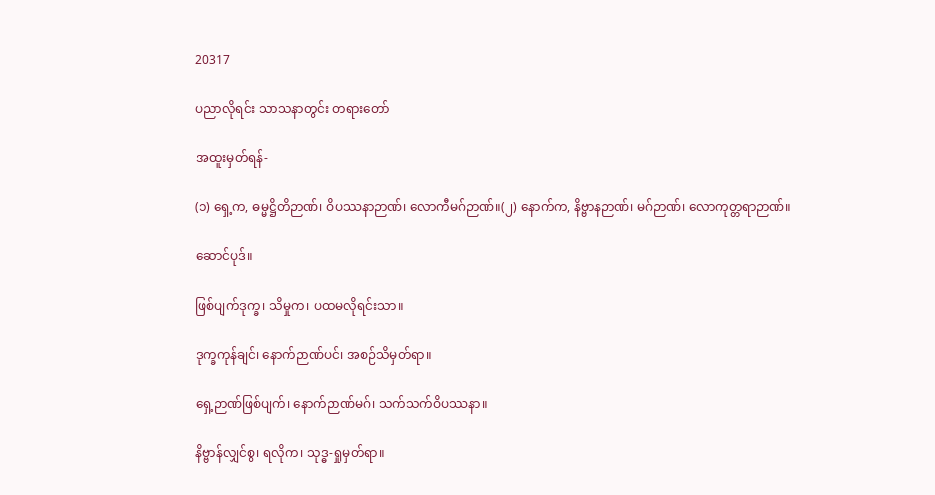20317

ပညာလိုရင်း သာသနာတွင်း တရားတော်

အထူးမှတ်ရန်-

(၁) ရှေ့က, ဓမ္မဋ္ဌိတိဉာဏ်၊ ဝိပဿနာဉာဏ်၊ လောကီမဂ်ဉာဏ်။(၂) နောက်က, နိဗ္ဗာနဉာဏ်၊ မဂ်ဉာဏ်၊ လောကုတ္တရာဉာဏ်။

ဆောင်ပုဒ်။

ဖြစ်ပျက်ဒုက္ခ၊ သိမှုက၊ ပထမလိုရင်းသာ။

ဒုက္ခကုန်ချင်၊ နောက်ဉာဏ်ပင်၊ အစဉ်သိမှတ်ရာ။

ရှေ့ဉာဏ်ဖြစ်ပျက်၊ နောက်ဉာဏ်မဂ်၊ သက်သက်ဝိပဿနာ။

နိဗ္ဗာန်လျှင်စွ၊ ရလိုက၊ သုဒ္ဓ-ရှုမှတ်ရာ။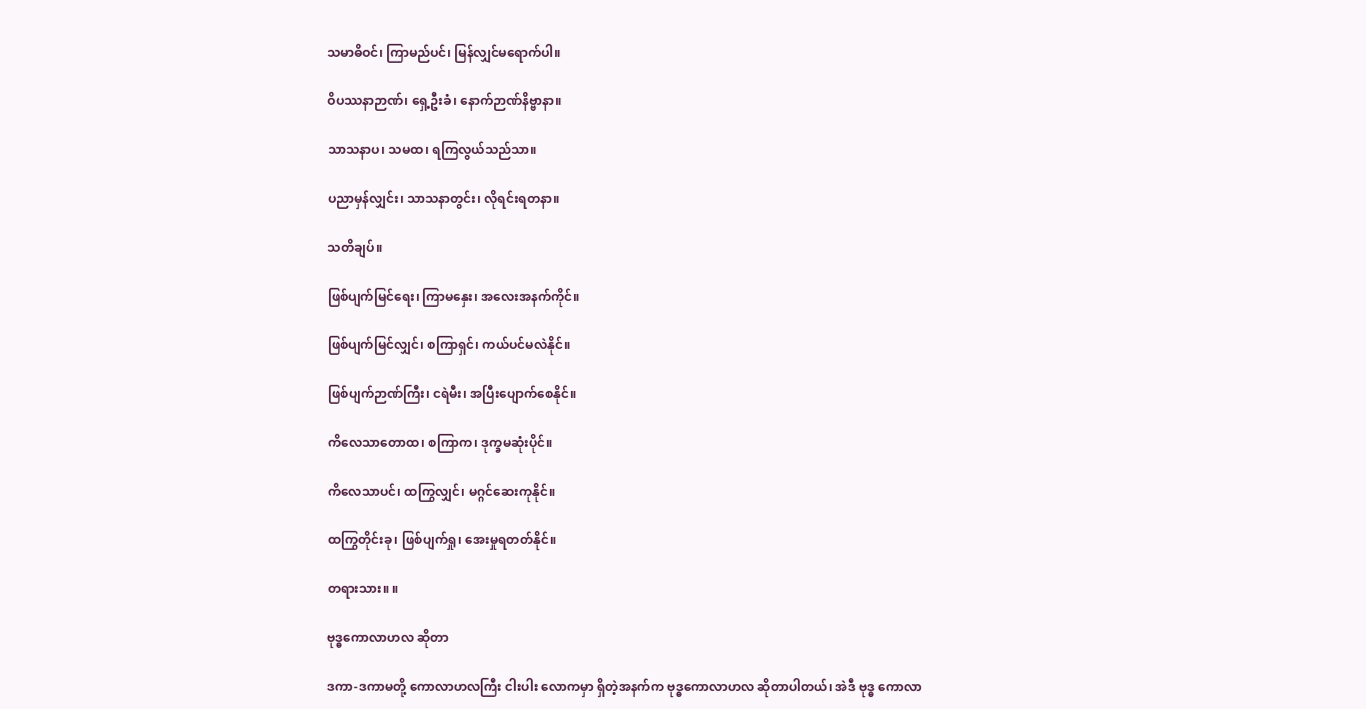သမာဓိဝင်၊ ကြာမည်ပင်၊ မြန်လျှင်မရောက်ပါ။

ဝိပဿနာဉာဏ်၊ ရှေ့ဦးခံ၊ နောက်ဉာဏ်နိဗ္ဗာနာ။

သာသနာပ၊ သမထ၊ ရကြလွယ်သည်သာ။

ပညာမှန်လျှင်း၊ သာသနာတွင်း၊ လိုရင်းရတနာ။

သတိချပ်။

ဖြစ်ပျက်မြင်ရေး၊ ကြာမနှေး၊ အလေးအနက်ကိုင်။

ဖြစ်ပျက်မြင်လျှင်၊ စကြာရှင်၊ ကယ်ပင်မလဲနိုင်။

ဖြစ်ပျက်ဉာဏ်ကြီး၊ ငရဲမီး၊ အပြီးပျောက်စေနိုင်။

ကိလေသာတောထ၊ စကြာက၊ ဒုက္ခမဆုံးပိုင်။

ကိလေသာပင်၊ ထကြွလျှင်၊ မဂ္ဂင်ဆေးကုနိုင်။

ထကြွတိုင်းခု၊ ဖြစ်ပျက်ရှု၊ အေးမှုရတတ်နိုင်။

တရားသား။ ။

ဗုဒ္ဓကောလာဟလ ဆိုတာ

ဒကာ-ဒကာမတို့ ကောလာဟလကြီး ငါးပါး လောကမှာ ရှိတဲ့အနက်က ဗုဒ္ဓကောလာဟလ ဆိုတာပါတယ်၊ အဲဒီ ဗုဒ္ဓ ကောလာ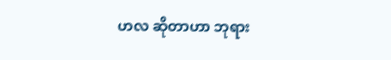ဟလ ဆိုတာဟာ ဘုရား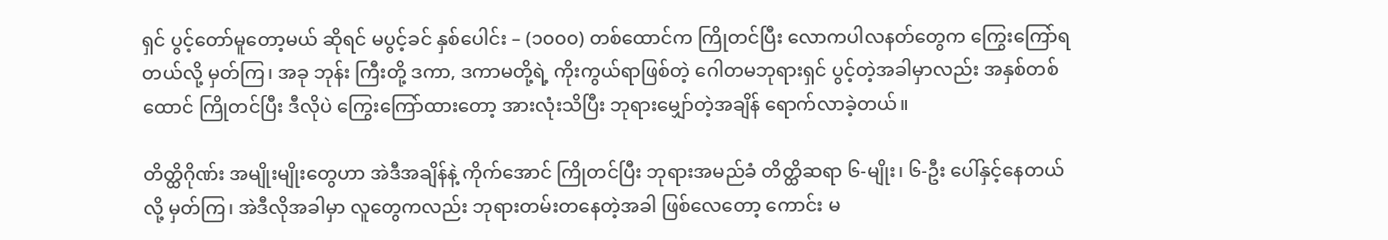ရှင် ပွင့်တော်မူတော့မယ် ဆိုရင် မပွင့်ခင် နှစ်ပေါင်း – (၁၀၀၀) တစ်ထောင်က ကြိုတင်ပြီး လောကပါလနတ်တွေက ကြွေးကြော်ရတယ်လို့ မှတ်ကြ၊ အခု ဘုန်း ကြီးတို့ ဒကာ, ဒကာမတို့ရဲ့ ကိုးကွယ်ရာဖြစ်တဲ့ ဂေါတမဘုရားရှင် ပွင့်တဲ့အခါမှာလည်း အနှစ်တစ်ထောင် ကြိုတင်ပြီး ဒီလိုပဲ ကြွေးကြော်ထားတော့ အားလုံးသိပြီး ဘုရားမျှော်တဲ့အချိန် ရောက်လာခဲ့တယ်။

တိတ္ထိဂိုဏ်း အမျိုးမျိုးတွေဟာ အဲဒီအချိန်နဲ့ ကိုက်အောင် ကြိုတင်ပြီး ဘုရားအမည်ခံ တိတ္ထိဆရာ ၆-မျိုး၊ ၆-ဦး ပေါ်နှင့်နေတယ်လို့ မှတ်ကြ၊ အဲဒီလိုအခါမှာ လူတွေကလည်း ဘုရားတမ်းတနေတဲ့အခါ ဖြစ်လေတော့ ကောင်း မ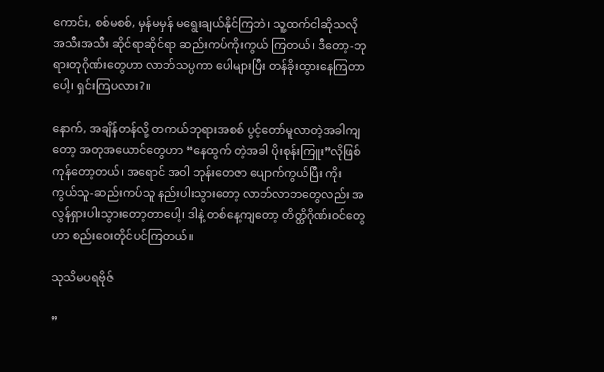ကောင်း, စစ်မစစ်, မှန်မမှန် မရွေးချယ်နိုင်ကြဘဲ၊ သူ့ထက်ငါဆိုသလို အသီးအသီး ဆိုင်ရာဆိုင်ရာ ဆည်းကပ်ကိုးကွယ် ကြတယ်၊ ဒီတော့-ဘုရားတုဂိုဏ်းတွေဟာ လာဘ်သပ္ပကာ ပေါများပြီး တန်ခိုးထွားနေကြတာပေါ့၊ ရှင်းကြပလား?။

နောက်, အချိန်တန်လို့ တကယ်ဘုရားအစစ် ပွင့်တော်မူလာတဲ့အခါကျတော့ အတုအယောင်တွေဟာ “နေထွက် တဲ့အခါ ပိုးစုန်းကြူး”လိုဖြစ်ကုန်တော့တယ်၊ အရောင် အဝါ ဘုန်းတေဇာ ပျောက်ကွယ်ပြီး ကိုးကွယ်သူ-ဆည်းကပ်သူ နည်းပါးသွားတော့ လာဘ်လာဘတွေလည်း အလွန်ရှားပါးသွားတော့တာပေါ့၊ ဒါနဲ့ တစ်နေ့ကျတော့ တိတ္ထိဂိုဏ်းဝင်တွေ ဟာ စည်းဝေးတိုင်ပင်ကြတယ်။

သုသိမပရဗိုဇ်

”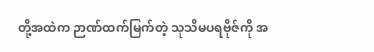တို့အထဲက ဉာဏ်ထက်မြက်တဲ့ သုသိမပရဗိုဇ်ကို အ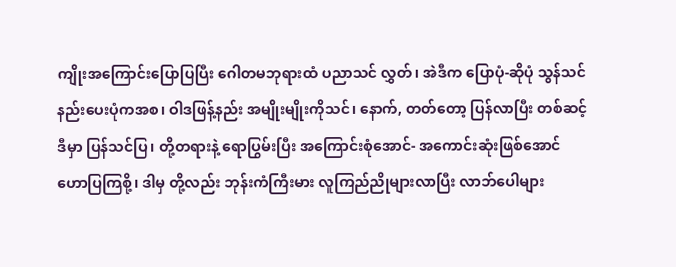ကျိုးအကြောင်းပြောပြပြီး ဂေါတမဘုရားထံ ပညာသင် လွှတ်၊ အဲဒီက ပြောပုံ-ဆိုပုံ သွန်သင်နည်းပေးပုံကအစ၊ ဝါဒဖြန့်နည်း အမျိုးမျိုးကိုသင်၊ နောက်, တတ်တော့ ပြန်လာပြီး တစ်ဆင့်ဒီမှာ ပြန်သင်ပြ၊ တို့တရားနဲ့ ရောပြွမ်းပြီး အကြောင်းစုံအောင်- အကောင်းဆုံးဖြစ်အောင် ဟောပြကြစို့၊ ဒါမှ တို့လည်း ဘုန်းကံကြီးမား လူကြည်ညိုများလာပြီး လာဘ်ပေါများ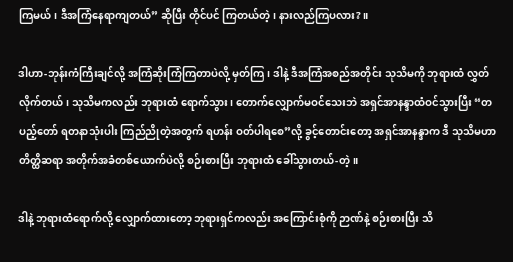ကြမယ်၊ ဒီအကြံနေရာကျတယ်” ဆိုပြီး တိုင်ပင် ကြတယ်တဲ့၊ နားလည်ကြပလား?။

ဒါဟာ-ဘုန်းကံကြီးချင်လို့ အကြံဆိုးကြံကြတာပဲလို့ မှတ်ကြ၊ ဒါနဲ့ ဒီအကြံအစည်အတိုင်း သုသိမကို ဘုရားထံ လွှတ်လိုက်တယ်၊ သုသိမကလည်း ဘုရားထံ ရောက်သွား၊ တောက်လျှောက်မဝင်သေးဘဲ အရှင်အာနန္ဒာထံဝင်သွားပြီး “တပည့်တော် ရတနာသုံးပါး ကြည်ညိုတဲ့အတွက် ရဟန်း ဝတ်ပါရစေ”လို့ ခွင့်တောင်းတော့ အရှင်အာနန္ဒာက ဒီ သုသိမဟာ တိတ္ထိဆရာ အတိုက်အခံတစ်ယောက်ပဲလို့ စဉ်းစားပြီး ဘုရားထံ ခေါ်သွားတယ်-တဲ့။

ဒါနဲ့ ဘုရားထံရောက်လို့ လျှောက်ထားတော့ ဘုရားရှင်ကလည်း အကြောင်းစုံကို ဉာဏ်နဲ့ စဉ်းစားပြီး သိ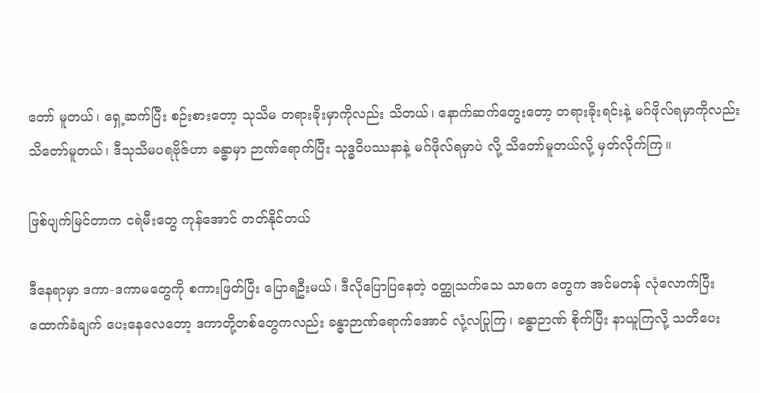တော် မူတယ်၊ ရှေ့ဆက်ပြီး စဉ်းစားတော့ သုသိမ တရားခိုးမှာကိုလည်း သိတယ်၊ နောက်ဆက်တွေးတော့ တရားခိုးရင်းနဲ့ မဂ်ဖိုလ်ရမှာကိုလည်း သိတော်မူတယ်၊ ဒီသုသိမပရဗိုဇ်ဟာ ခန္ဓာမှာ ဉာဏ်ရောက်ပြီး သုဒ္ဓဝိပဿနာနဲ့ မဂ်ဖိုလ်ရမှာပဲ လို့ သိတော်မူတယ်လို့ မှတ်လိုက်ကြ။

ဖြစ်ပျက်မြင်တာက ငရဲမီးတွေ ကုန်အောင် တတ်နိုင်တယ်

ဒီနေရာမှာ ဒကာ-ဒကာမတွေကို စကားဖြတ်ပြီး ပြောရဦးမယ်၊ ဒီလိုပြောပြနေတဲ့ ဝတ္ထုသက်သေ သာဓက တွေက အင်မတန် လုံလောက်ပြီး ထောက်ခံချက် ပေးနေလေတော့ ဒကာတို့တစ်တွေကလည်း ခန္ဓာဉာဏ်ရောက်အောင် လုံ့လပြုကြ၊ ခန္ဓာဉာဏ် စိုက်ပြီး နာယူကြလို့ သတိပေး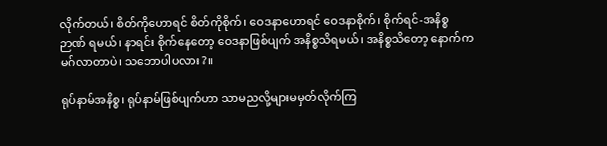လိုက်တယ်၊ စိတ်ကိုဟောရင် စိတ်ကိုစိုက်၊ ဝေဒနာဟောရင် ဝေဒနာစိုက်၊ စိုက်ရင်-အနိစ္စဉာဏ် ရမယ်၊ နာရင်း စိုက်နေတော့ ဝေဒနာဖြစ်ပျက် အနိစ္စသိရမယ်၊ အနိစ္စသိတော့ နောက်က မဂ်လာတာပဲ၊ သဘောပါပလား?။

ရုပ်နာမ်အနိစ္စ၊ ရုပ်နာမ်ဖြစ်ပျက်ဟာ သာမညလို့များမမှတ်လိုက်ကြ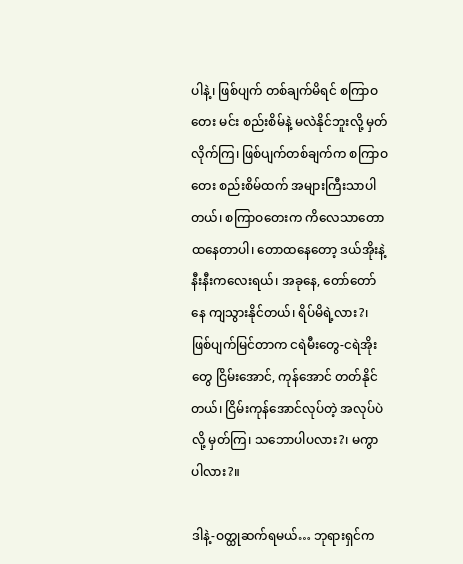ပါနဲ့၊ ဖြစ်ပျက် တစ်ချက်မိရင် စကြာဝတေး မင်း စည်းစိမ်နဲ့ မလဲနိုင်ဘူးလို့ မှတ်လိုက်ကြ၊ ဖြစ်ပျက်တစ်ချက်က စကြာဝတေး စည်းစိမ်ထက် အများကြီးသာပါတယ်၊ စကြာဝတေးက ကိလေသာတောထနေတာပါ၊ တောထနေတော့ ဒယ်အိုးနဲ့ နီးနီးကလေးရယ်၊ အခုနေ, တော်တော်နေ ကျသွားနိုင်တယ်၊ ရိပ်မိရဲ့လား?၊ ဖြစ်ပျက်မြင်တာက ငရဲမီးတွေ-ငရဲအိုးတွေ ငြိမ်းအောင်, ကုန်အောင် တတ်နိုင်တယ်၊ ငြိမ်းကုန်အောင်လုပ်တဲ့ အလုပ်ပဲလို့ မှတ်ကြ၊ သဘောပါပလား?၊ မကွာပါလား?။

ဒါနဲ့-ဝတ္ထုဆက်ရမယ်… ဘုရားရှင်က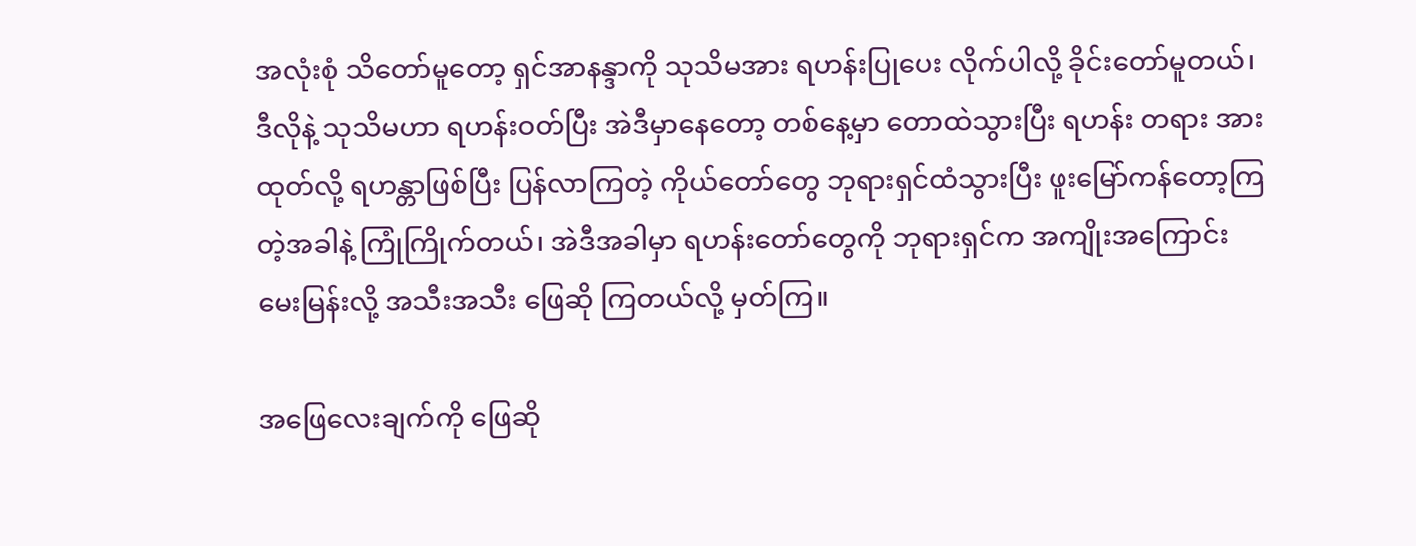အလုံးစုံ သိတော်မူတော့ ရှင်အာနန္ဒာကို သုသိမအား ရဟန်းပြုပေး လိုက်ပါလို့ ခိုင်းတော်မူတယ်၊ ဒီလိုနဲ့ သုသိမဟာ ရဟန်းဝတ်ပြီး အဲဒီမှာနေတော့ တစ်နေ့မှာ တောထဲသွားပြီး ရဟန်း တရား အားထုတ်လို့ ရဟန္တာဖြစ်ပြီး ပြန်လာကြတဲ့ ကိုယ်တော်တွေ ဘုရားရှင်ထံသွားပြီး ဖူးမြော်ကန်တော့ကြတဲ့အခါနဲ့ ကြုံကြိုက်တယ်၊ အဲဒီအခါမှာ ရဟန်းတော်တွေကို ဘုရားရှင်က အကျိုးအကြောင်း မေးမြန်းလို့ အသီးအသီး ဖြေဆို ကြတယ်လို့ မှတ်ကြ။

အဖြေလေးချက်ကို ဖြေဆို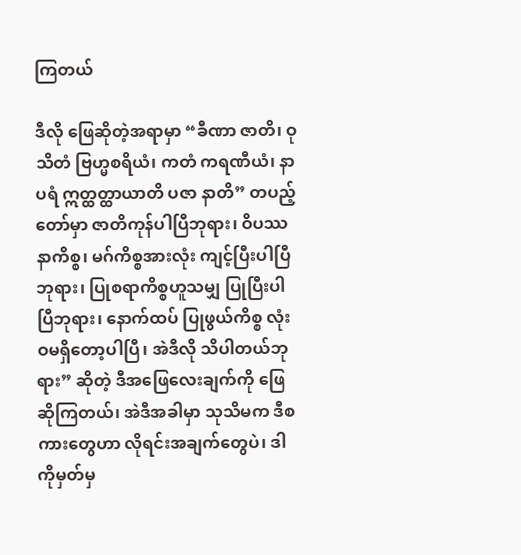ကြတယ်

ဒီလို ဖြေဆိုတဲ့အရာမှာ “ခီဏာ ဇာတိ၊ ဝုသိတံ ဗြဟ္မစရိယံ၊ ကတံ ကရဏီယံ၊ နာပရံ ဣတ္ထတ္ထာယာတိ ပဇာ နာတိ” တပည့်တော်မှာ ဇာတိကုန်ပါပြီဘုရား၊ ဝိပဿနာကိစ္စ၊ မဂ်ကိစ္စအားလုံး ကျင့်ပြီးပါပြီဘုရား၊ ပြုစရာကိစ္စဟူသမျှ ပြုပြီးပါပြီဘုရား၊ နောက်ထပ် ပြုဖွယ်ကိစ္စ လုံးဝမရှိတော့ပါပြီ၊ အဲဒီလို သိပါတယ်ဘုရား” ဆိုတဲ့ ဒီအဖြေလေးချက်ကို ဖြေဆိုကြတယ်၊ အဲဒီအခါမှာ သုသိမက ဒီစကားတွေဟာ လိုရင်းအချက်တွေပဲ၊ ဒါကိုမှတ်မှ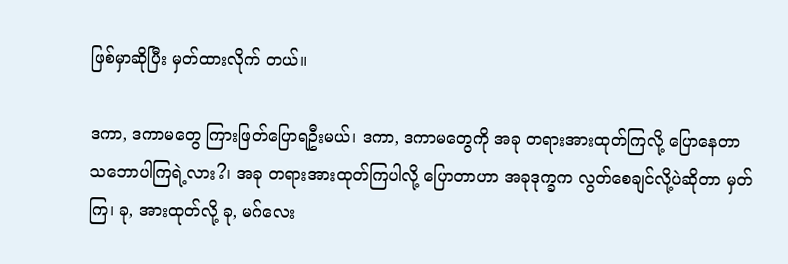ဖြစ်မှာဆိုပြီး မှတ်ထားလိုက် တယ်။

ဒကာ, ဒကာမတွေ ကြားဖြတ်ပြောရဦးမယ်၊ ဒကာ, ဒကာမတွေကို အခု တရားအားထုတ်ကြလို့ ပြောနေတာ သဘောပါကြရဲ့လား?၊ အခု တရားအားထုတ်ကြပါလို့ ပြောတာဟာ အခုဒုက္ခက လွတ်စေချင်လို့ပဲဆိုတာ မှတ်ကြ၊ ခု, အားထုတ်လို့ ခု, မဂ်လေး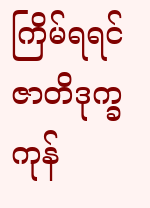ကြိမ်ရရင် ဇာတိဒုက္ခကုန်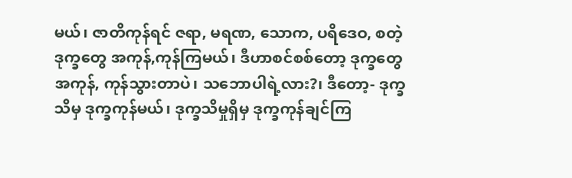မယ်၊ ဇာတိကုန်ရင် ဇရာ, မရဏ, သောက, ပရိဒေဝ, စတဲ့ ဒုက္ခတွေ အကုန်,ကုန်ကြမယ်၊ ဒီဟာစင်စစ်တော့ ဒုက္ခတွေ အကုန်, ကုန်သွားတာပဲ၊ သဘောပါရဲ့လား?၊ ဒီတော့- ဒုက္ခသိမှ ဒုက္ခကုန်မယ်၊ ဒုက္ခသိမှုရှိမှ ဒုက္ခကုန်ချင်ကြ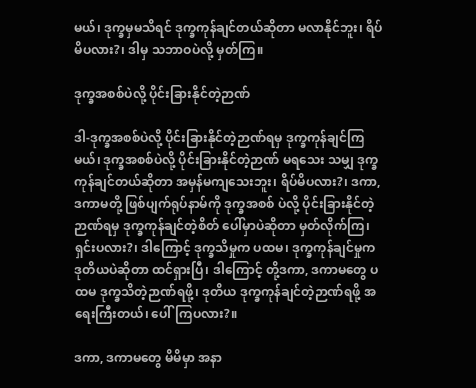မယ်၊ ဒုက္ခမှမသိရင် ဒုက္ခကုန်ချင်တယ်ဆိုတာ မလာနိုင်ဘူး၊ ရိပ်မိပလား?၊ ဒါမှ သဘာဝပဲလို့ မှတ်ကြ။

ဒုက္ခအစစ်ပဲလို့ ပိုင်းခြားနိုင်တဲ့ဉာဏ်

ဒါ-ဒုက္ခအစစ်ပဲလို့ ပိုင်းခြားနိုင်တဲ့ဉာဏ်ရမှ ဒုက္ခကုန်ချင်ကြမယ်၊ ဒုက္ခအစစ်ပဲလို့ ပိုင်းခြားနိုင်တဲ့ဉာဏ် မရသေး သမျှ ဒုက္ခကုန်ချင်တယ်ဆိုတာ အမှန်မကျသေးဘူး၊ ရိပ်မိပလား?၊ ဒကာ, ဒကာမတို့ ဖြစ်ပျက်ရုပ်နာမ်ကို ဒုက္ခအစစ် ပဲလို့ ပိုင်းခြားနိုင်တဲ့ဉာဏ်ရမှ ဒုက္ခကုန်ချင်တဲ့စိတ် ပေါ်မှာပဲဆိုတာ မှတ်လိုက်ကြ၊ ရှင်းပလား?၊ ဒါကြောင့် ဒုက္ခသိမှုက ပထမ၊ ဒုက္ခကုန်ချင်မှုက ဒုတိယပဲဆိုတာ ထင်ရှားပြီ၊ ဒါကြောင့် တို့ဒကာ, ဒကာမတွေ ပထမ ဒုက္ခသိတဲ့ဉာဏ်ရဖို့၊ ဒုတိယ ဒုက္ခကုန်ချင်တဲ့ဉာဏ်ရဖို့ အရေးကြီးတယ်၊ ပေါ်ကြပလား?။

ဒကာ, ဒကာမတွေ မိမိမှာ အနာ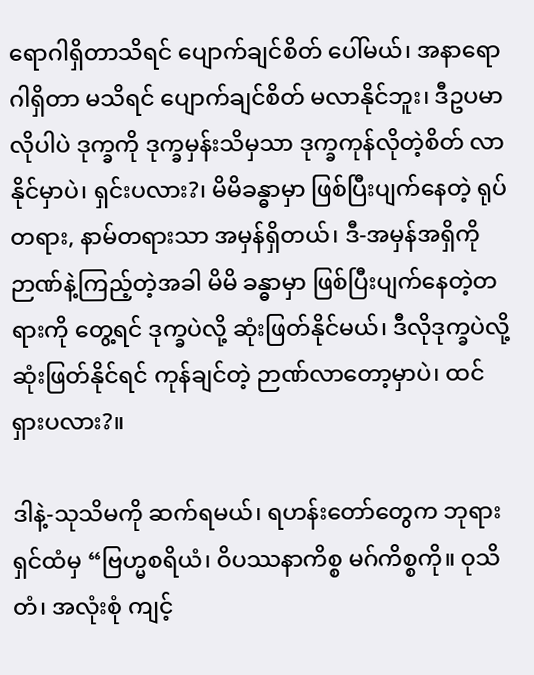ရောဂါရှိတာသိရင် ပျောက်ချင်စိတ် ပေါ်မယ်၊ အနာရောဂါရှိတာ မသိရင် ပျောက်ချင်စိတ် မလာနိုင်ဘူး၊ ဒီဥပမာလိုပါပဲ ဒုက္ခကို ဒုက္ခမှန်းသိမှသာ ဒုက္ခကုန်လိုတဲ့စိတ် လာနိုင်မှာပဲ၊ ရှင်းပလား?၊ မိမိခန္ဓာမှာ ဖြစ်ပြီးပျက်နေတဲ့ ရုပ်တရား, နာမ်တရားသာ အမှန်ရှိတယ်၊ ဒီ-အမှန်အရှိကို ဉာဏ်နဲ့ကြည့်တဲ့အခါ မိမိ ခန္ဓာမှာ ဖြစ်ပြီးပျက်နေတဲ့တရားကို တွေ့ရင် ဒုက္ခပဲလို့ ဆုံးဖြတ်နိုင်မယ်၊ ဒီလိုဒုက္ခပဲလို့ ဆုံးဖြတ်နိုင်ရင် ကုန်ချင်တဲ့ ဉာဏ်လာတော့မှာပဲ၊ ထင်ရှားပလား?။

ဒါနဲ့-သုသိမကို ဆက်ရမယ်၊ ရဟန်းတော်တွေက ဘုရားရှင်ထံမှ “ဗြဟ္မစရိယံ၊ ဝိပဿနာကိစ္စ မဂ်ကိစ္စကို။ ဝုသိတံ၊ အလုံးစုံ ကျင့်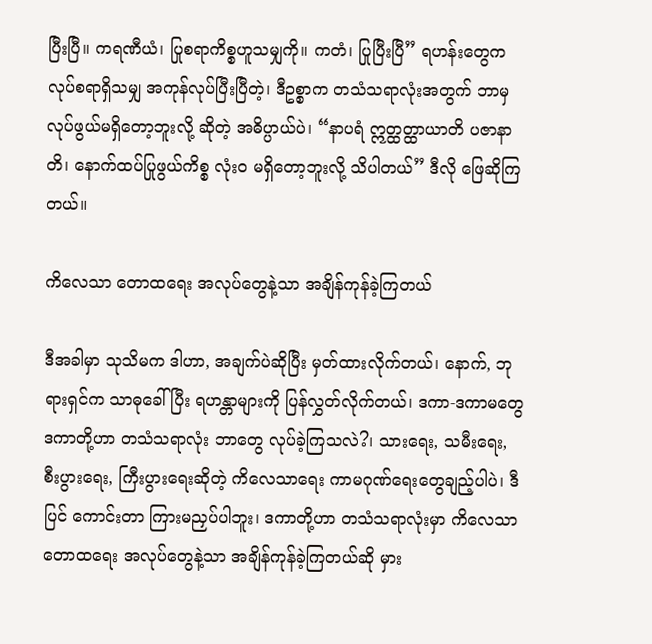ပြီးပြီ။ ကရဏီယံ၊ ပြုစရာကိစ္စဟူသမျှကို။ ကတံ၊ ပြုပြီးပြီ” ရဟန်းတွေက လုပ်စရာရှိသမျှ အကုန်လုပ်ပြီးပြီတဲ့၊ ဒီဥစ္စာက တသံသရာလုံးအတွက် ဘာမှလုပ်ဖွယ်မရှိတော့ဘူးလို့ ဆိုတဲ့ အဓိပ္ပာယ်ပဲ၊ “နာပရံ ဣတ္ထတ္ထာယာတိ ပဇာနာတိ၊ နောက်ထပ်ပြုဖွယ်ကိစ္စ လုံးဝ မရှိတော့ဘူးလို့ သိပါတယ်” ဒီလို ဖြေဆိုကြတယ်။

ကိလေသာ တောထရေး အလုပ်တွေနဲ့သာ အချိန်ကုန်ခဲ့ကြတယ်

ဒီအခါမှာ သုသိမက ဒါဟာ, အချက်ပဲဆိုပြီး မှတ်ထားလိုက်တယ်၊ နောက်, ဘုရားရှင်က သာဓုခေါ်ပြီး ရဟန္တာများကို ပြန်လွှတ်လိုက်တယ်၊ ဒကာ-ဒကာမတွေ ဒကာတို့ဟာ တသံသရာလုံး ဘာတွေ လုပ်ခဲ့ကြသလဲ?၊ သားရေး, သမီးရေး, စီးပွားရေး, ကြီးပွားရေးဆိုတဲ့ ကိလေသာရေး ကာမဂုဏ်ရေးတွေချည့်ပါပဲ၊ ဒီပြင် ကောင်းတာ ကြားမညှပ်ပါဘူး၊ ဒကာတို့ဟာ တသံသရာလုံးမှာ ကိလေသာ တောထရေး အလုပ်တွေနဲ့သာ အချိန်ကုန်ခဲ့ကြတယ်ဆို မှား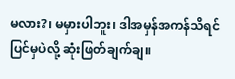မလား?၊ မမှားပါဘူး၊ ဒါအမှန်အကန်သိရင် ပြင်မှပဲလို့ ဆုံးဖြတ်ချက်ချ။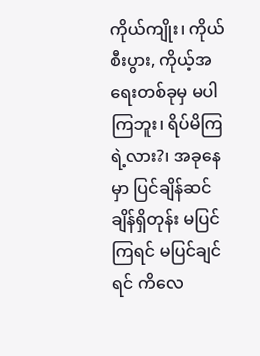ကိုယ်ကျိုး၊ ကိုယ်စီးပွား, ကိုယ့်အရေးတစ်ခုမှ မပါကြဘူး၊ ရိပ်မိကြရဲ့လား?၊ အခုနေမှာ ပြင်ချိန်ဆင်ချိန်ရှိတုန်း မပြင်ကြရင် မပြင်ချင်ရင် ကိလေ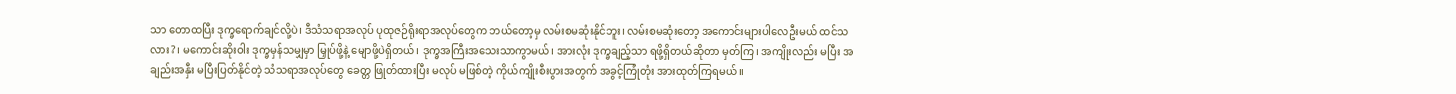သာ တောထပြီး ဒုက္ခရောက်ချင်လို့ပဲ၊ ဒီသံသရာအလုပ် ပုထုဇဉ်ရိုးရာအလုပ်တွေက ဘယ်တော့မှ လမ်းစမဆုံးနိုင်ဘူး၊ လမ်းစမဆုံးတော့ အကောင်းများပါလေဦးမယ် ထင်သလား?၊ မကောင်းဆိုးဝါး ဒုက္ခမှန်သမျှမှာ မြှုပ်ဖို့နဲ့ မျောဖို့ပဲရှိတယ်၊ ဒုက္ခအကြီးအသေးသာကွာမယ်၊ အားလုံး ဒုက္ခချည့်သာ ရဖို့ရှိတယ်ဆိုတာ မှတ်ကြ၊ အကျိုးလည်း မပြီး အချည်းအနှီး မပြီးပြတ်နိုင်တဲ့ သံသရာအလုပ်တွေ ခေတ္တ ဖြုတ်ထားပြီး မလုပ် မဖြစ်တဲ့ ကိုယ်ကျိုးစီးပွားအတွက် အခွင့်ကြုံတုံး အားထုတ်ကြရမယ်။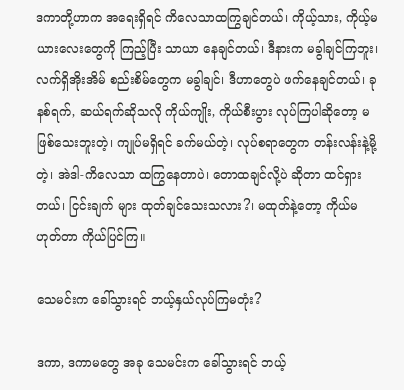ဒကာတို့ဟာက အရေးရှိရင် ကိလေသာထကြွချင်တယ်၊ ကိုယ့်သား, ကိုယ့်မယားလေးတွေကို ကြည့်ပြီး သာယာ နေချင်တယ်၊ ဒီနားက မခွါချင်ကြဘူး၊ လက်ရှိအိုးအိမ် စည်းစိမ်တွေက မခွါချင်၊ ဒီဟာတွေပဲ ဖက်နေချင်တယ်၊ ခုနစ်ရက်, ဆယ်ရက်ဆိုသလို ကိုယ်ကျိုး, ကိုယ်စီးပွား လုပ်ကြပါဆိုတော့ မဖြစ်သေးဘူးတဲ့၊ ကျုပ်မရှိရင် ခက်မယ်တဲ့၊ လုပ်စရာတွေက တန်းလန်းနဲ့မို့တဲ့၊ အဲဒါ-ကိလေသာ ထကြွနေတာပဲ၊ တောထချင်လို့ပဲ ဆိုတာ ထင်ရှားတယ်၊ ငြင်းချက် များ ထုတ်ချင်သေးသလား?၊ မထုတ်နဲ့တော့ ကိုယ်မဟုတ်တာ ကိုယ်ပြင်ကြ။

သေမင်းက ခေါ်သွားရင် ဘယ့်နှယ်လုပ်ကြမတုံး?

ဒကာ, ဒကာမတွေ အခု သေမင်းက ခေါ်သွားရင် ဘယ့်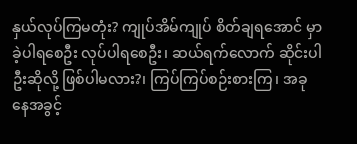နှယ်လုပ်ကြမတုံး? ကျုပ်အိမ်ကျုပ် စိတ်ချရအောင် မှာခဲ့ပါရစေဦး လုပ်ပါရစေဦး၊ ဆယ်ရက်လောက် ဆိုင်းပါဦးဆိုလို့ ဖြစ်ပါမလား?၊ ကြပ်ကြပ်စဉ်းစားကြ၊ အခုနေအခွင့်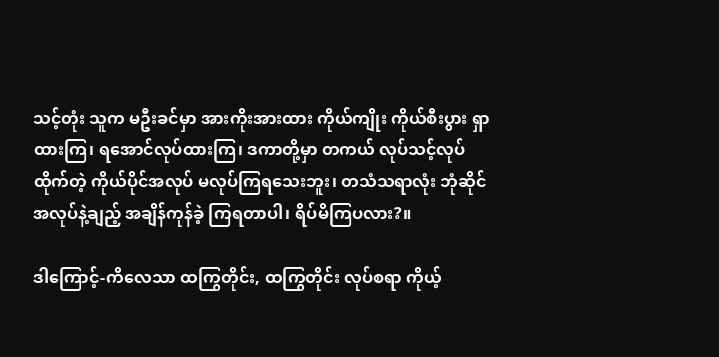သင့်တုံး သူက မဦးခင်မှာ အားကိုးအားထား ကိုယ်ကျိုး ကိုယ်စီးပွား ရှာထားကြ၊ ရအောင်လုပ်ထားကြ၊ ဒကာတို့မှာ တကယ် လုပ်သင့်လုပ်ထိုက်တဲ့ ကိုယ်ပိုင်အလုပ် မလုပ်ကြရသေးဘူး၊ တသံသရာလုံး ဘုံဆိုင်အလုပ်နဲ့ချည့် အချိန်ကုန်ခဲ့ ကြရတာပါ၊ ရိပ်မိကြပလား?။

ဒါကြောင့်-ကိလေသာ ထကြွတိုင်း, ထကြွတိုင်း လုပ်စရာ ကိုယ့်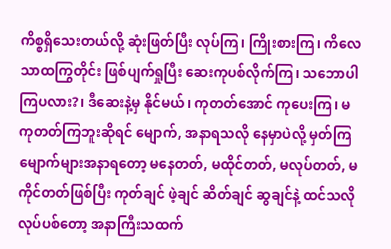ကိစ္စရှိသေးတယ်လို့ ဆုံးဖြတ်ပြီး လုပ်ကြ၊ ကြိုးစားကြ၊ ကိလေသာထကြွတိုင်း ဖြစ်ပျက်ရှုပြီး ဆေးကုပစ်လိုက်ကြ၊ သဘောပါကြပလား?၊ ဒီဆေးနဲ့မှ နိုင်မယ်၊ ကုတတ်အောင် ကုပေးကြ၊ မကုတတ်ကြဘူးဆိုရင် မျောက်, အနာရသလို နေမှာပဲလို့ မှတ်ကြ မျောက်များအနာရတော့ မနေတတ်, မထိုင်တတ်, မလုပ်တတ်, မကိုင်တတ်ဖြစ်ပြီး ကုတ်ချင် ဖဲ့ချင် ဆိတ်ချင် ဆွချင်နဲ့ ထင်သလိုလုပ်ပစ်တော့ အနာကြီးသထက်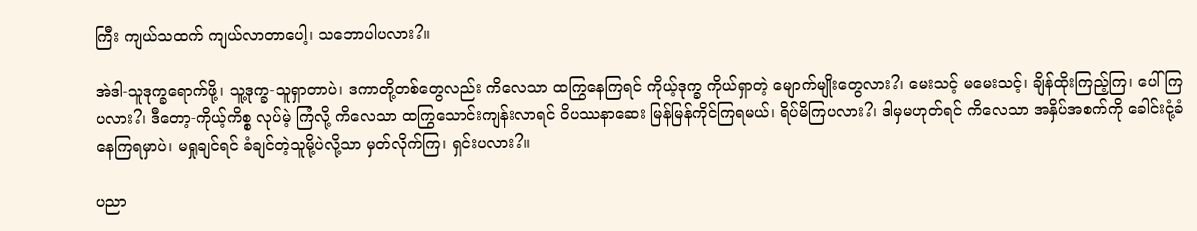ကြီး ကျယ်သထက် ကျယ်လာတာပေါ့၊ သဘောပါပလား?။

အဲဒါ-သူဒုက္ခရောက်ဖို့၊ သူ့ဒုက္ခ-သူရှာတာပဲ၊ ဒကာတို့တစ်တွေလည်း ကိလေသာ ထကြွနေကြရင် ကိုယ့်ဒုက္ခ ကိုယ်ရှာတဲ့ မျောက်မျိုးတွေလား?၊ မေးသင့် မမေးသင့်၊ ချိန်ထိုးကြည့်ကြ၊ ပေါ်ကြပလား?၊ ဒီတော့-ကိုယ့်ကိစ္စ လုပ်မဲ့ ကြံလို့ ကိလေသာ ထကြွသောင်းကျန်းလာရင် ဝိပဿနာဆေး မြန်မြန်ကိုင်ကြရမယ်၊ ရိပ်မိကြပလား?၊ ဒါမှမဟုတ်ရင် ကိလေသာ အနှိပ်အစက်ကို ခေါင်းငုံ့ခံနေကြရမှာပဲ၊ မရှုချင်ရင် ခံချင်တဲ့သူမို့ပဲလို့သာ မှတ်လိုက်ကြ၊ ရှင်းပလား?။

ပညာ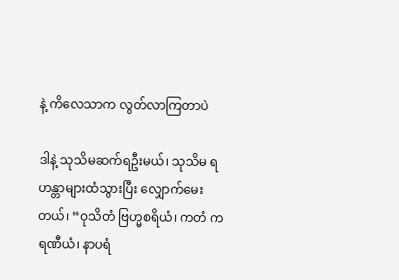နဲ့ ကိလေသာက လွတ်လာကြတာပဲ

ဒါနဲ့ သုသိမဆက်ရဦးမယ်၊ သုသိမ ရဟန္တာများထံသွားပြီး လျှောက်မေးတယ်၊ “ဝုသိတံ ဗြဟ္မစရိယံ၊ ကတံ ကရဏီယံ၊ နာပရံ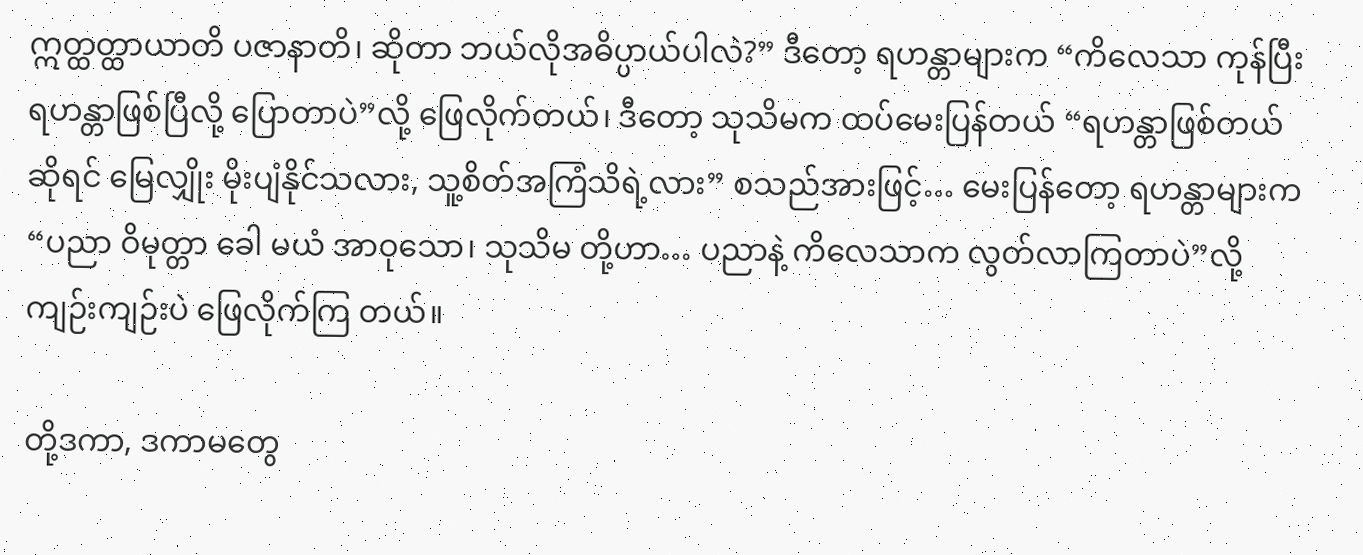ဣတ္ထတ္ထာယာတိ ပဇာနာတိ၊ ဆိုတာ ဘယ်လိုအဓိပ္ပာယ်ပါလဲ?” ဒီတော့ ရဟန္တာများက “ကိလေသာ ကုန်ပြီး ရဟန္တာဖြစ်ပြီလို့ ပြောတာပဲ”လို့ ဖြေလိုက်တယ်၊ ဒီတော့ သုသိမက ထပ်မေးပြန်တယ် “ရဟန္တာဖြစ်တယ်ဆိုရင် မြေလျှိုး မိုးပျံနိုင်သလား, သူ့စိတ်အကြံသိရဲ့လား” စသည်အားဖြင့်… မေးပြန်တော့ ရဟန္တာများက “ပညာ ဝိမုတ္တာ ခေါ မယံ အာဝုသော၊ သုသိမ တို့ဟာ… ပညာနဲ့ ကိလေသာက လွတ်လာကြတာပဲ”လို့ ကျဉ်းကျဉ်းပဲ ဖြေလိုက်ကြ တယ်။

တို့ဒကာ, ဒကာမတွေ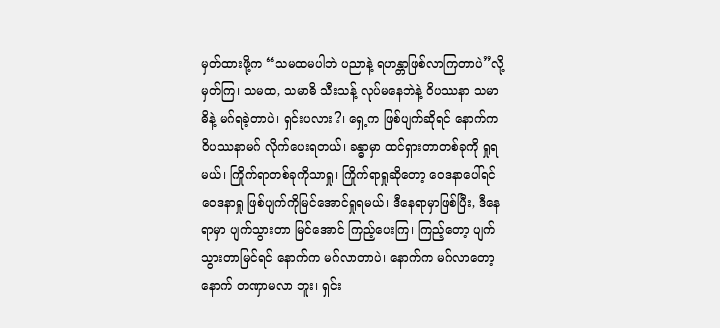မှတ်ထားဖို့က “သမထမပါဘဲ ပညာနဲ့ ရဟန္တာဖြစ်လာကြတာပဲ”လို့ မှတ်ကြ၊ သမထ, သမာဓိ သီးသန့် လုပ်မနေဘဲနဲ့ ဝိပဿနာ သမာဓိနဲ့ မဂ်ရခဲ့တာပဲ၊ ရှင်းပလား?၊ ရှေ့က ဖြစ်ပျက်ဆိုရင် နောက်က ဝိပဿနာမဂ် လိုက်ပေးရတယ်၊ ခန္ဓာမှာ ထင်ရှားတာတစ်ခုကို ရှုရမယ်၊ ကြိုက်ရာတစ်ခုကိုသာရှု၊ ကြိုက်ရာရှုဆိုတော့ ဝေဒနာပေါ်ရင် ဝေဒနာရှု ဖြစ်ပျက်ကိုမြင်အောင်ရှုရမယ်၊ ဒီနေရာမှာဖြစ်ပြီး, ဒီနေရာမှာ ပျက်သွားတာ မြင်အောင် ကြည့်ပေးကြ၊ ကြည့်တော့ ပျက်သွားတာမြင်ရင် နောက်က မဂ်လာတာပဲ၊ နောက်က မဂ်လာတော့ နောက် တဏှာမလာ ဘူး၊ ရှင်း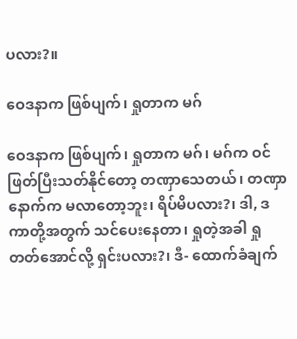ပလား?။

ဝေဒနာက ဖြစ်ပျက်၊ ရှုတာက မဂ်

ဝေဒနာက ဖြစ်ပျက်၊ ရှုတာက မဂ်၊ မဂ်က ဝင်ဖြတ်ပြီးသတ်နိုင်တော့ တဏှာသေတယ်၊ တဏှာနောက်က မလာတော့ဘူး၊ ရိပ်မိပလား?၊ ဒါ, ဒကာတို့အတွက် သင်ပေးနေတာ၊ ရှုတဲ့အခါ ရှုတတ်အောင်လို့ ရှင်းပလား?၊ ဒီ- ထောက်ခံချက်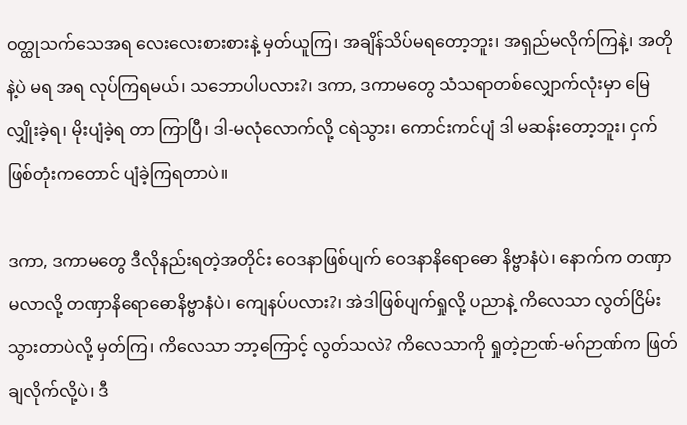ဝတ္ထုသက်သေအရ လေးလေးစားစားနဲ့ မှတ်ယူကြ၊ အချိန်သိပ်မရတော့ဘူး၊ အရှည်မလိုက်ကြနဲ့၊ အတိုနဲ့ပဲ မရ အရ လုပ်ကြရမယ်၊ သဘောပါပလား?၊ ဒကာ, ဒကာမတွေ သံသရာတစ်လျှောက်လုံးမှာ မြေလျှိုးခဲ့ရ၊ မိုးပျံခဲ့ရ တာ ကြာပြီ၊ ဒါ-မလုံလောက်လို့ ငရဲသွား၊ ကောင်းကင်ပျံ ဒါ မဆန်းတော့ဘူး၊ ငှက်ဖြစ်တုံးကတောင် ပျံခဲ့ကြရတာပဲ။

ဒကာ, ဒကာမတွေ ဒီလိုနည်းရတဲ့အတိုင်း ဝေဒနာဖြစ်ပျက် ဝေဒနာနိရောဓော နိဗ္ဗာနံပဲ၊ နောက်က တဏှာ မလာလို့ တဏှာနိရောဓောနိဗ္ဗာနံပဲ၊ ကျေနပ်ပလား?၊ အဲဒါဖြစ်ပျက်ရှုလို့ ပညာနဲ့ ကိလေသာ လွတ်ငြိမ်းသွားတာပဲလို့ မှတ်ကြ၊ ကိလေသာ ဘာ့ကြောင့် လွတ်သလဲ? ကိလေသာကို ရှုတဲ့ဉာဏ်-မဂ်ဉာဏ်က ဖြတ်ချလိုက်လို့ပဲ၊ ဒီ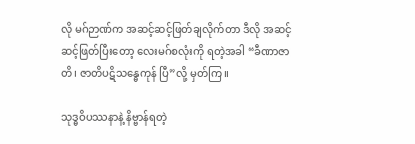လို မဂ်ဉာဏ်က အဆင့်ဆင့်ဖြတ်ချလိုက်တာ ဒီလို အဆင့်ဆင့်ဖြတ်ပြီးတော့ လေးမဂ်စလုံးကို ရတဲ့အခါ “ခီဏာဇာတိ၊ ဇာတိပဋိသန္ဓေကုန် ပြီ”လို့ မှတ်ကြ။

သုဒ္ဓဝိပဿနာနဲ့ နိဗ္ဗာန်ရတဲ့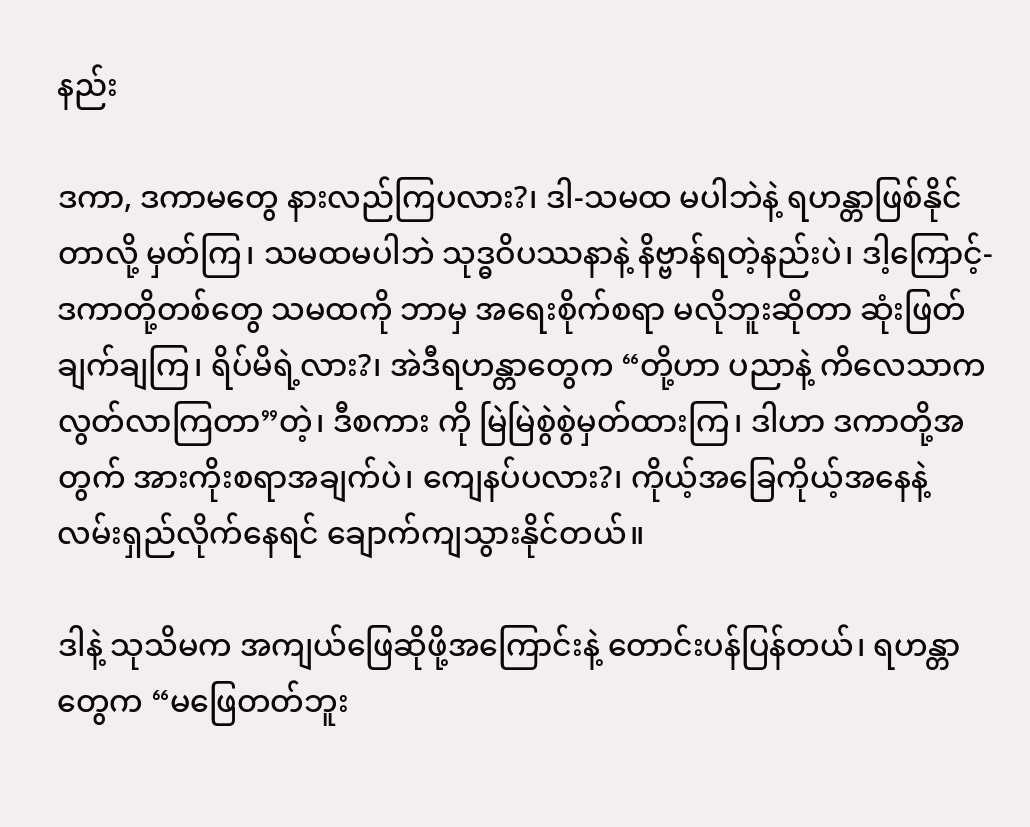နည်း

ဒကာ, ဒကာမတွေ နားလည်ကြပလား?၊ ဒါ-သမထ မပါဘဲနဲ့ ရဟန္တာဖြစ်နိုင်တာလို့ မှတ်ကြ၊ သမထမပါဘဲ သုဒ္ဓဝိပဿနာနဲ့ နိဗ္ဗာန်ရတဲ့နည်းပဲ၊ ဒါ့ကြောင့်- ဒကာတို့တစ်တွေ သမထကို ဘာမှ အရေးစိုက်စရာ မလိုဘူးဆိုတာ ဆုံးဖြတ်ချက်ချကြ၊ ရိပ်မိရဲ့လား?၊ အဲဒီရဟန္တာတွေက “တို့ဟာ ပညာနဲ့ ကိလေသာက လွတ်လာကြတာ”တဲ့၊ ဒီစကား ကို မြဲမြဲစွဲစွဲမှတ်ထားကြ၊ ဒါဟာ ဒကာတို့အတွက် အားကိုးစရာအချက်ပဲ၊ ကျေနပ်ပလား?၊ ကိုယ့်အခြေကိုယ့်အနေနဲ့ လမ်းရှည်လိုက်နေရင် ချောက်ကျသွားနိုင်တယ်။

ဒါနဲ့ သုသိမက အကျယ်ဖြေဆိုဖို့အကြောင်းနဲ့ တောင်းပန်ပြန်တယ်၊ ရဟန္တာတွေက “မဖြေတတ်ဘူး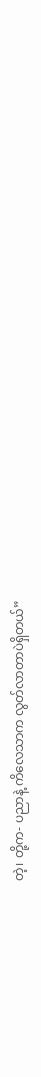တဲ့၊ တို့က- ပညာနဲ့ ကိလေသာက လွတ်လာတာပဲရှိတယ်”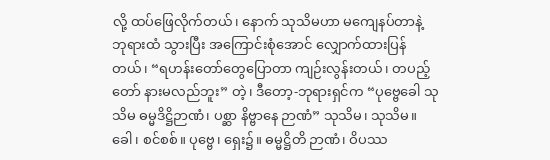လို့ ထပ်ဖြေလိုက်တယ်၊ နောက် သုသိမဟာ မကျေနပ်တာနဲ့ ဘုရားထံ သွားပြီး အကြောင်းစုံအောင် လျှောက်ထားပြန်တယ်၊ “ရဟန်းတော်တွေပြောတာ ကျဉ်းလွန်းတယ်၊ တပည့်တော် နားမလည်ဘူး” တဲ့၊ ဒီတော့-ဘုရားရှင်က “ပုဗ္ဗေခေါ သုသိမ ဓမ္မဒိဋ္ဌိဉာဏံ၊ ပစ္ဆာ နိဗ္ဗာနေ ဉာဏံ” သုသိမ၊ သုသိမ။ ခေါ၊ စင်စစ်။ ပုဗ္ဗေ၊ ရှေး၌။ ဓမ္မဋ္ဌိတိ ဉာဏံ၊ ဝိပဿ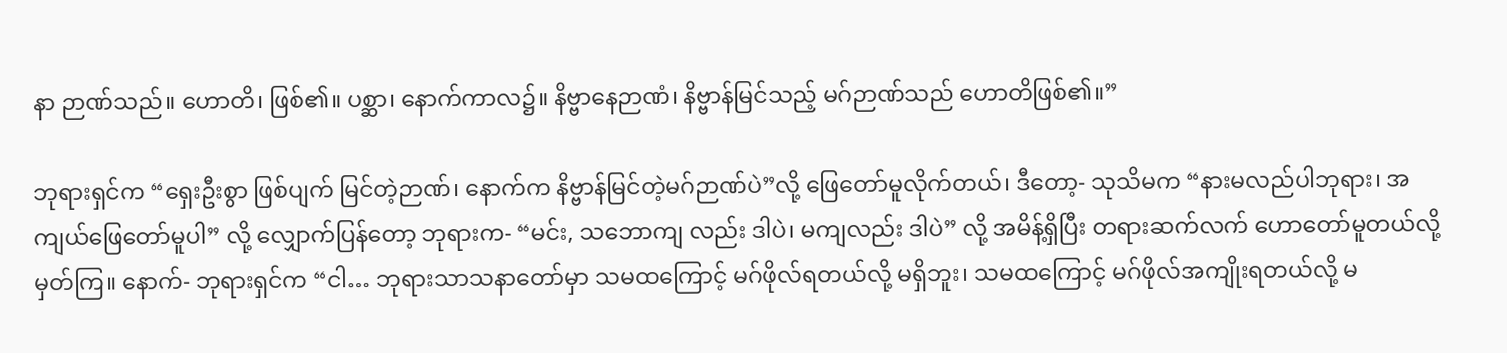နာ ဉာဏ်သည်။ ဟောတိ၊ ဖြစ်၏။ ပစ္ဆာ၊ နောက်ကာလ၌။ နိဗ္ဗာနေဉာဏံ၊ နိဗ္ဗာန်မြင်သည့် မဂ်ဉာဏ်သည် ဟောတိဖြစ်၏။”

ဘုရားရှင်က “ရှေးဦးစွာ ဖြစ်ပျက် မြင်တဲ့ဉာဏ်၊ နောက်က နိဗ္ဗာန်မြင်တဲ့မဂ်ဉာဏ်ပဲ”လို့ ဖြေတော်မူလိုက်တယ်၊ ဒီတော့- သုသိမက “နားမလည်ပါဘုရား၊ အကျယ်ဖြေတော်မူပါ” လို့ လျှောက်ပြန်တော့ ဘုရားက- “မင်း, သဘောကျ လည်း ဒါပဲ၊ မကျလည်း ဒါပဲ” လို့ အမိန့်ရှိပြီး တရားဆက်လက် ဟောတော်မူတယ်လို့ မှတ်ကြ။ နောက်- ဘုရားရှင်က “ငါ… ဘုရားသာသနာတော်မှာ သမထကြောင့် မဂ်ဖိုလ်ရတယ်လို့ မရှိဘူး၊ သမထကြောင့် မဂ်ဖိုလ်အကျိုးရတယ်လို့ မ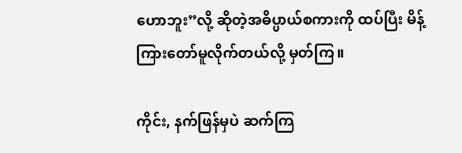ဟောဘူး”လို့ ဆိုတဲ့အဓိပ္ပာယ်စကားကို ထပ်ပြီး မိန့်ကြားတော်မူလိုက်တယ်လို့ မှတ်ကြ။

ကိုင်း, နက်ဖြန်မှပဲ ဆက်ကြ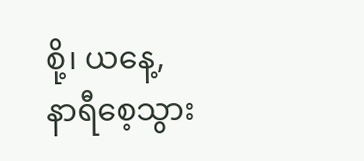စို့၊ ယနေ့, နာရီစေ့သွား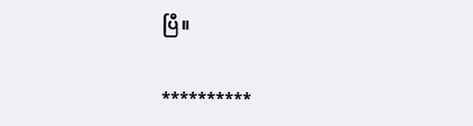ပြီ။

**********